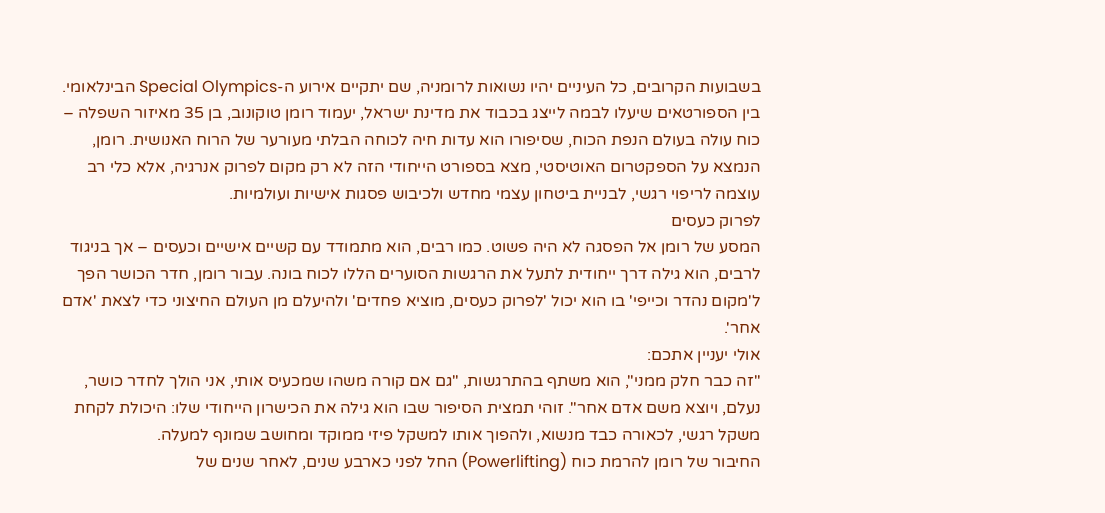בשבועות הקרובים, כל העיניים יהיו נשואות לרומניה, שם יתקיים אירוע ה-Special Olympics הבינלאומי. בין הספורטאים שיעלו לבמה לייצג בכבוד את מדינת ישראל, יעמוד רומן טוקונוב, בן 35 מאיזור השפלה – כוח עולה בעולם הנפת הכוח, שסיפורו הוא עדות חיה לכוחה הבלתי מעורער של הרוח האנושית. רומן, הנמצא על הספקטרום האוטיסטי, מצא בספורט הייחודי הזה לא רק מקום לפרוק אנרגיה, אלא כלי רב עוצמה לריפוי רגשי, לבניית ביטחון עצמי מחדש ולכיבוש פסגות אישיות ועולמיות.
לפרוק כעסים
המסע של רומן אל הפסגה לא היה פשוט. כמו רבים, הוא מתמודד עם קשיים אישיים וכעסים – אך בניגוד לרבים, הוא גילה דרך ייחודית לתעל את הרגשות הסוערים הללו לכוח בונה. עבור רומן, חדר הכושר הפך ל'מקום נהדר וכייפי' בו הוא יכול 'לפרוק כעסים, מוציא פחדים' ולהיעלם מן העולם החיצוני כדי לצאת 'אדם אחר'.
אולי יעניין אתכם:
"זה כבר חלק ממני", הוא משתף בהתרגשות, "גם אם קורה משהו שמכעיס אותי, אני הולך לחדר כושר, נעלם, ויוצא משם אדם אחר". זוהי תמצית הסיפור שבו הוא גילה את הכישרון הייחודי שלו: היכולת לקחת משקל רגשי, לכאורה כבד מנשוא, ולהפוך אותו למשקל פיזי ממוקד ומחושב שמונף למעלה.
החיבור של רומן להרמת כוח (Powerlifting) החל לפני כארבע שנים, לאחר שנים של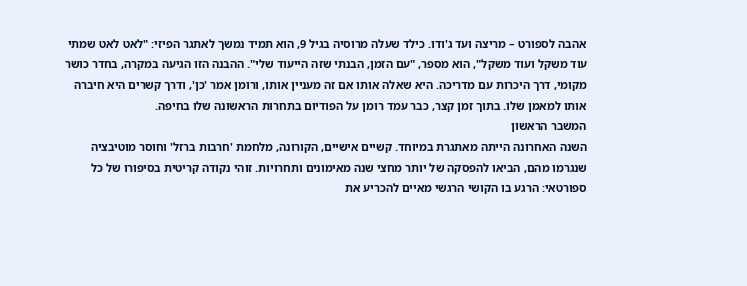אהבה לספורט – מריצה ועד ג'ודו. כילד שעלה מרוסיה בגיל 9, הוא תמיד נמשך לאתגר הפיזי: "לאט לאט שמתי עוד משקל ועוד משקל", הוא מספר, "עם הזמן, הבנתי שזה הייעוד שלי". ההבנה הזו הגיעה במקרה, בחדר כושר מקומי, דרך היכרות עם מדריכה. היא שאלה אותו אם זה מעניין אותו, ורומן אמר 'כן', ודרך קשרים היא חיברה אותו למאמן שלו. בתוך זמן קצר, כבר עמד רומן על הפודיום בתחרות הראשונה שלו בחיפה.
המשבר הראשון
השנה האחרונה הייתה מאתגרת במיוחד. קשיים אישיים, הקורונה, מלחמת 'חרבות ברזל' וחוסר מוטיבציה שנגרמו מהם, הביאו להפסקה של יותר מחצי שנה מאימונים ותחרויות. זוהי נקודה קריטית בסיפורו של כל ספורטאי: הרגע בו הקושי הרגשי מאיים להכריע את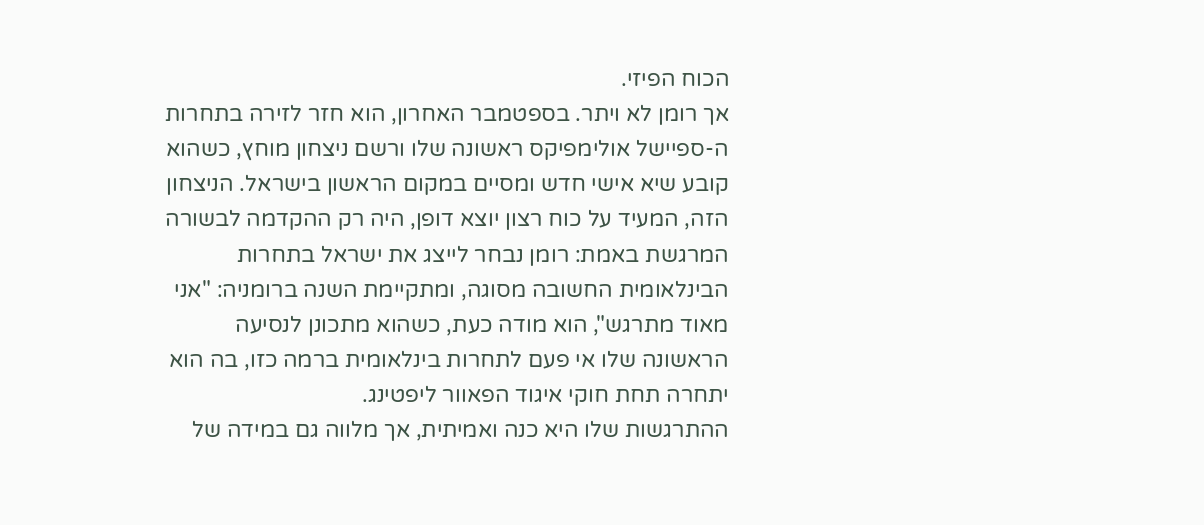הכוח הפיזי.
אך רומן לא ויתר. בספטמבר האחרון, הוא חזר לזירה בתחרות ה-ספיישל אולימפיקס ראשונה שלו ורשם ניצחון מוחץ, כשהוא קובע שיא אישי חדש ומסיים במקום הראשון בישראל. הניצחון הזה, המעיד על כוח רצון יוצא דופן, היה רק ההקדמה לבשורה המרגשת באמת: רומן נבחר לייצג את ישראל בתחרות הבינלאומית החשובה מסוגה, ומתקיימת השנה ברומניה: "אני מאוד מתרגש", הוא מודה כעת, כשהוא מתכונן לנסיעה הראשונה שלו אי פעם לתחרות בינלאומית ברמה כזו, בה הוא יתחרה תחת חוקי איגוד הפאוור ליפטינג.
ההתרגשות שלו היא כנה ואמיתית, אך מלווה גם במידה של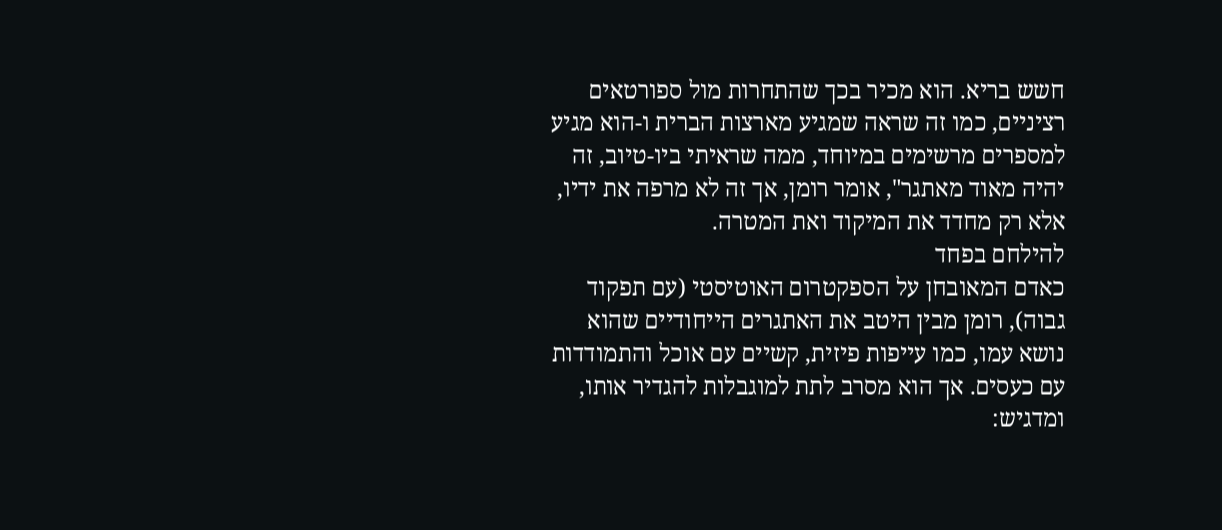חשש בריא. הוא מכיר בכך שהתחרות מול ספורטאים רציניים, כמו זה שראה שמגיע מארצות הברית ו-הוא מגיע למספרים מרשימים במיוחד, ממה שראיתי ביו-טיוב, זה יהיה מאוד מאתגר", אומר רומן, אך זה לא מרפה את ידיו, אלא רק מחדד את המיקוד ואת המטרה.
להילחם בפחד
כאדם המאובחן על הספקטרום האוטיסטי (עם תפקוד גבוה), רומן מבין היטב את האתגרים הייחודיים שהוא נושא עמו, כמו עייפות פיזית, קשיים עם אוכל והתמודדות עם כעסים. אך הוא מסרב לתת למוגבלות להגדיר אותו, ומדגיש: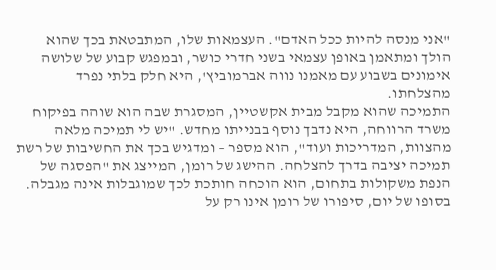"אני מנסה להיות ככל האדם". העצמאות שלו, המתבטאת בכך שהוא הולך ומתאמן באופן עצמאי בשני חדרי כושר, ובמפגש קבוע של שלושה אימונים בשבוע עם מאמנו נווה אברמוביץ', היא חלק בלתי נפרד מהצלחתו.
התמיכה שהוא מקבל מבית אקשטיין, המסגרת שבה הוא שוהה בפיקוח משרד הרווחה, היא נדבך נוסף בבנייתו מחדש. "יש לי תמיכה מלאה מהצוות, המדריכות ועוד", הוא מספר – ומדגיש בכך את החשיבות של רשת תמיכה יציבה בדרך להצלחה. ההישג של רומן, המייצג את "הפסגה של הנפת משקולות בתחום, הוא הוכחה חותכת לכך שמוגבלות אינה מגבלה.
בסופו של יום, סיפורו של רומן אינו רק על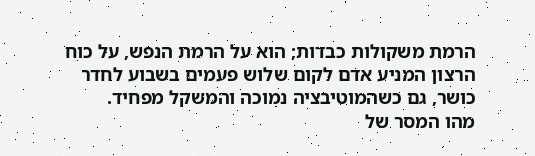הרמת משקולות כבדות; הוא על הרמת הנפש, על כוח הרצון המניע אדם לקום שלוש פעמים בשבוע לחדר כושר, גם כשהמוטיבציה נמוכה והמשקל מפחיד.
מהו המסר של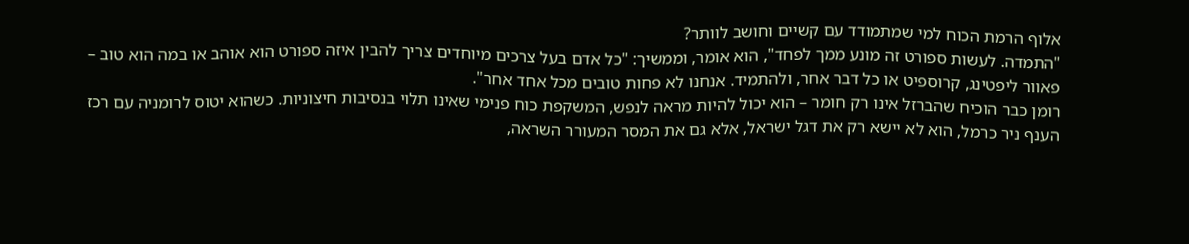אלוף הרמת הכוח למי שמתמודד עם קשיים וחושב לוותר?
"התמדה. לעשות ספורט זה מונע ממך לפחד", הוא אומר, וממשיך: "כל אדם בעל צרכים מיוחדים צריך להבין איזה ספורט הוא אוהב או במה הוא טוב – פאוור ליפטינג, קרוספיט או כל דבר אחר, ולהתמיד. אנחנו לא פחות טובים מכל אחד אחר".
רומן כבר הוכיח שהברזל אינו רק חומר – הוא יכול להיות מראה לנפש, המשקפת כוח פנימי שאינו תלוי בנסיבות חיצוניות. כשהוא יטוס לרומניה עם רכז הענף ניר כרמל, הוא לא יישא רק את דגל ישראל, אלא גם את המסר המעורר השראה,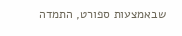שבאמצעות ספורט, התמדה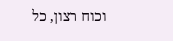וכוח רצון, כל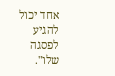אחד יכול להגיע לפסגה שלו".